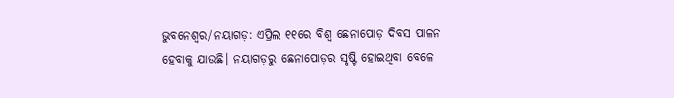ଭୁବନେଶ୍ବର/ନୟାଗଡ଼: ଏପ୍ରିଲ ୧୧ରେ ବିଶ୍ବ ଛେନାପୋଡ଼ ଦିବସ ପାଳନ ହେବାକୁ ଯାଉଛି। ନୟାଗଡ଼ରୁ ଛେନାପୋଡ଼ର ସୃଷ୍ଟି ହୋଇଥିବା ବେ‌‌ଳେ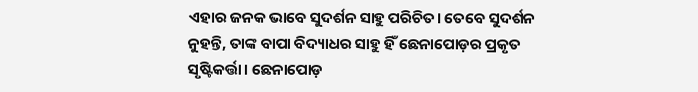ଏହାର ଜନକ ଭାବେ ସୁଦର୍ଶନ ସାହୁ ପରିଚିତ। ତେବେ ସୁଦର୍ଶନ ନୁହନ୍ତି, ତାଙ୍କ ବାପା ବିଦ୍ୟାଧର ସାହୁ ହିଁ ଛେନାପୋଡ଼ର ପ୍ରକୃତ ସୃଷ୍ଟିକର୍ତ୍ତା। ଛେନାପୋଡ଼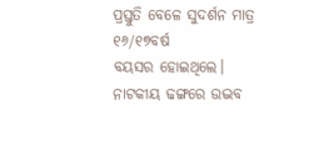ପ୍ରସ୍ତୁତି ବେଳେ ସୁଦର୍ଶନ ମାତ୍ର ୧୬/୧୭ବର୍ଷ ବୟସର ‌ହୋଇଥିଲେ। ନାଟକୀୟ ଢଙ୍ଗରେ ଉଦ୍ଭବ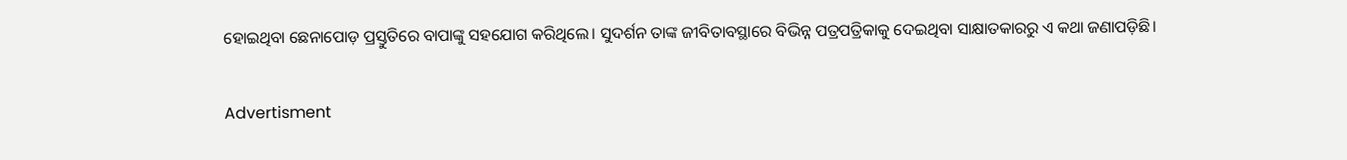ହୋଇଥିବା ଛେନାପୋଡ଼ ପ୍ରସ୍ତୁତିରେ ବାପାଙ୍କୁ ସହଯୋଗ କରିଥିଲେ। ସୁଦର୍ଶନ ତାଙ୍କ ଜୀବିତାବସ୍ଥାରେ ବିଭିନ୍ନ ପତ୍ରପତ୍ରିକାକୁ ଦେଇଥିବା ସାକ୍ଷାତକାରରୁ ଏ କଥା ଜଣାପଡ଼ିଛି।

Advertisment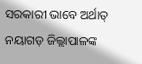ସରକାରୀ ଭ‌ାବେ ଅର୍ଥାତ୍‌ ନୟାଗଡ଼ ଜିଲ୍ଲାପାଳଙ୍କ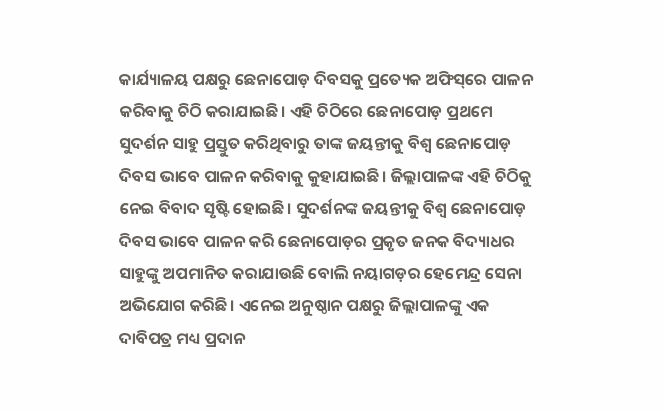କାର୍ଯ୍ୟାଳୟ ପକ୍ଷରୁ ଛେନାପୋଡ଼ ଦିବସକୁ ପ୍ରତ୍ୟେକ ଅଫିସ୍‌ରେ ପାଳନ କରିବାକୁ ଚିଠି କରାଯାଇଛି। ଏହି ଚିଠି‌ରେ ଛେନାପୋଡ଼ ପ୍ରଥମେ ସୁଦର୍ଶନ ସାହୁ ପ୍ରସ୍ତୁତ କରିଥିବାରୁ ତାଙ୍କ ଜୟନ୍ତୀକୁ ବିଶ୍ବ ଛେନାପୋଡ଼ ଦିବସ ଭାବେ ପାଳନ କରିବାକୁ କୁହାଯାଇଛି। ଜିଲ୍ଲାପାଳଙ୍କ ଏହି ଚିଠିକୁ ନେଇ ବିବାଦ ସୃଷ୍ଟି ହୋଇଛି। ସୁଦର୍ଶନଙ୍କ ଜୟନ୍ତୀକୁ ବିଶ୍ବ ଛେନାପୋଡ଼ ଦିବସ ଭାବେ ପାଳନ କରି ଛେନାପୋଡ଼ର ପ୍ରକୃତ ଜନକ ବିଦ୍ୟାଧର ସାହୁଙ୍କୁ ଅପମାନିତ କରାଯାଉଛି ବୋଲି ନୟାଗଡ଼ର ହେମେନ୍ଦ୍ର ସେନା ଅଭିଯୋଗ କରିଛି। ଏନେଇ ଅନୁଷ୍ଠାନ ପକ୍ଷରୁ ଜିଲ୍ଲାପାଳଙ୍କୁ ଏକ ଦାବିପତ୍ର ମଧ୍ୟ ପ୍ରଦାନ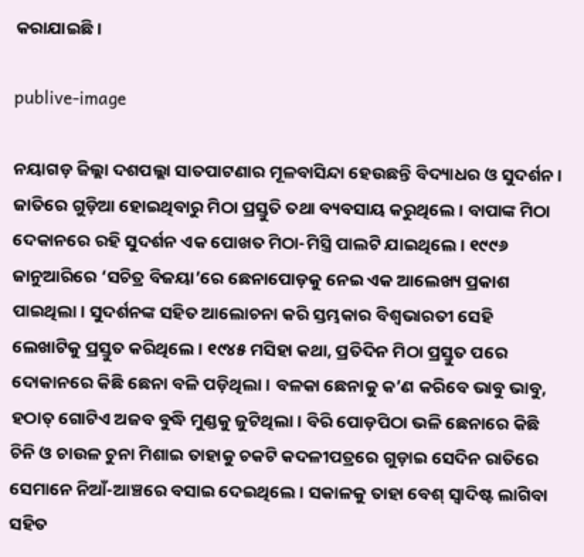କରାଯାଇଛି।

publive-image

ନୟାଗଡ଼ ଜିଲ୍ଲା ଦଶପଲ୍ଲା ସାତପାଟଣାର ମୂଳବାସିନ୍ଦା ହେଉଛନ୍ତି ବିଦ୍ୟାଧର ଓ ସୁଦର୍ଶନ। ଜାତିରେ ଗୁଡ଼ିଆ ହୋଇଥିବାରୁ ମିଠା ପ୍ରସ୍ତୁତି ତଥା ବ୍ୟବସାୟ କରୁଥିଲେ। ବାପାଙ୍କ ମିଠା ଦେକାନରେ ରହି ସୁଦର୍ଶନ ଏକ ପୋଖତ ମିଠା-ମିସ୍ତ୍ରି ପାଲଟି ଯାଇଥିଲେ। ୧୯୯୬ ଜାନୁଆରିରେ ‘ସଚିତ୍ର ବିଜୟା’ରେ ଛେନାପୋଡ଼କୁ ନେଇ ଏକ ଆଲେଖ୍ୟ ପ୍ରକାଶ ପାଇଥିଲା। ସୁଦର୍ଶନଙ୍କ ସହିତ ଆଲୋଚନା କରି ସ୍ତମ୍ଭକାର ବିଶ୍ବଭାରତୀ ସେହି ଲେଖାଟିକୁ ପ୍ରସ୍ତୁତ କରିଥିଲେ। ୧୯୪୫ ମସିହା କଥା, ପ୍ରତିଦିନ ମିଠା ପ୍ରସ୍ତୁତ ପରେ ଦୋକାନରେ କିଛି ଛେନା ବଳି ପଡ଼ିଥିଲା। ବଳକା ଛେନାକୁ କ’ଣ କରିବେ ଭାବୁ ଭାବୁ, ହଠାତ୍‌ ଗୋଟିଏ ଅଜବ ବୁଦ୍ଧି ମୁଣ୍ଡକୁ ଜୁଟିଥିଲା। ବିରି ପୋଡ଼ପିଠା ଭଳି ଛେନାରେ କିଛି ଚିନି ଓ ଚାଉଳ ଚୁନା ମିଶାଇ ତାହାକୁ ଚକଟି କଦଳୀପତ୍ରରେ ଗୁଡ଼ାଇ ସେଦିନ ରାତିରେ ସେମାନେ ନିଆଁ-ଆଞ୍ଚରେ ବସାଇ ଦେଇଥିଲେ। ସକାଳକୁ ତାହା ବେଶ୍‌ ସ୍ବାଦିଷ୍ଟ ଲାଗିବା ସହିତ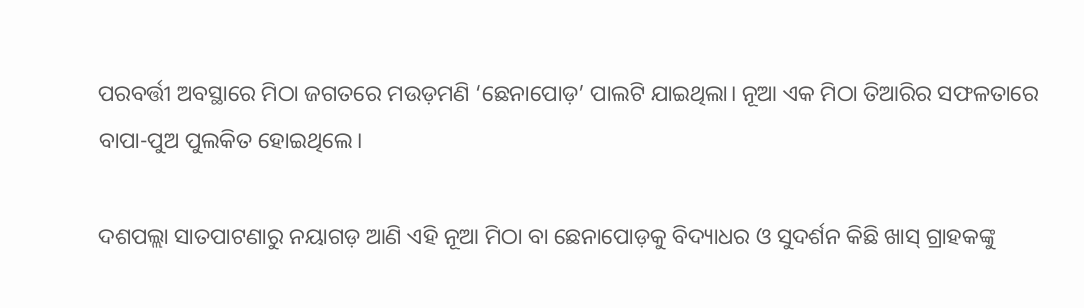ପରବର୍ତ୍ତୀ ଅବସ୍ଥାରେ ମିଠା ଜଗତରେ ମଉଡ଼ମଣି ‘ଛେନାପୋଡ଼’ ପାଲଟି ଯାଇଥିଲା। ନୂଆ ଏକ ମିଠା ତିଆରିର ସଫଳତାରେ ବାପା-ପୁଅ ପୁଲକିତ ହୋଇଥିଲେ।

ଦଶପଲ୍ଲା ସାତପାଟଣାରୁ ନୟାଗଡ଼ ଆଣି ଏହି ନୂଆ ମିଠା ବା ଛେନାପୋଡ଼କୁ ବିଦ୍ୟାଧର ଓ ସୁଦର୍ଶନ କିଛି ଖାସ୍‌ ଗ୍ରାହକଙ୍କୁ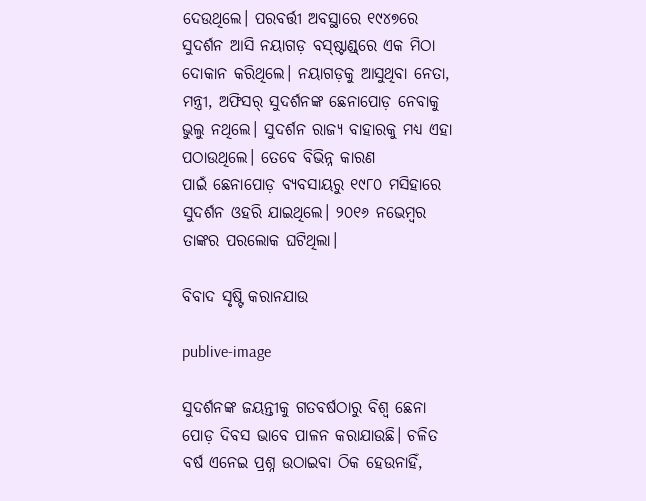ଦେଉଥିଲେ। ପରବର୍ତ୍ତୀ ଅବସ୍ଥାରେ ୧୯୪୭ରେ ସୁଦର୍ଶନ ଆସି ନୟାଗଡ଼ ବସ୍‌ଷ୍ଟାଣ୍ଡ୍‌ରେ ଏକ ମିଠା ଦୋକାନ କରିଥିଲେ। ନୟାଗଡ଼କୁ ଆସୁଥିବା ନେତା, ମନ୍ତ୍ରୀ, ଅଫିସର୍‌ ସୁଦର୍ଶନଙ୍କ ଛେନାପୋଡ଼ ନେବାକୁ ଭୁଲୁ ନଥିଲେ। ସୁଦର୍ଶନ ରାଜ୍ୟ ବାହାରକୁ ମଧ୍ୟ ଏହା ପଠାଉଥିଲେ। ତେବେ ବିଭିନ୍ନ କାରଣ ପାଇଁ ‌ଛେନାପୋଡ଼ ବ୍ୟବସାୟରୁ ୧୯୮୦ ମସିହାରେ ସୁଦର୍ଶନ ଓହରି ଯାଇଥିଲେ। ୨୦୧୬ ନଭେମ୍ବର ତାଙ୍କର ପରଲୋକ ଘଟିଥିଲା।

ବିବାଦ ସୃଷ୍ଟି କରାନଯାଉ

publive-image

ସୁଦର୍ଶନଙ୍କ ଜୟନ୍ତୀକୁ ଗତବର୍ଷଠାରୁ ବିଶ୍ବ ଛେନା ପୋଡ଼ ଦିବସ ଭା‌ବେ ପାଳନ କରାଯାଉଛି। ଚଳିତ ବର୍ଷ ଏନେଇ ପ୍ରଶ୍ନ ଉଠ‌ାଇବା ଠିକ ହେଉନାହିଁ,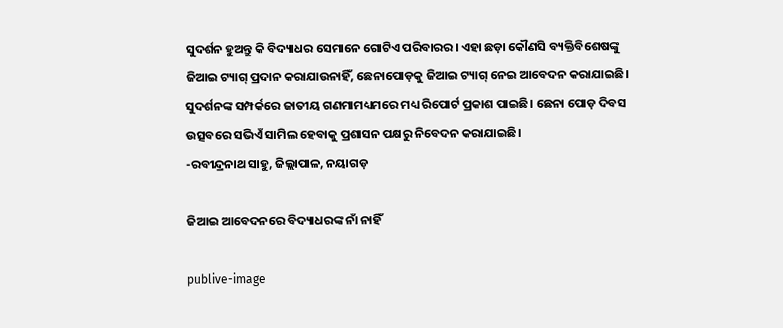ସୁଦର୍ଶନ ହୁଅନ୍ତୁ କି ବିଦ୍ୟାଧର ସେମାନେ ଗୋଟିଏ ପରିବାରର। ଏହା ଛଡ଼ା କୌଣସି ବ୍ୟକ୍ତିବିଶେଷଙ୍କୁ ଜିଆଇ ଟ୍ୟାଗ୍‌ ପ୍ରଦାନ କରାଯାଉନାହିଁ, ଛେନାପୋଡ଼କୁ ଜିଆଇ ଟ୍ୟାଗ୍‌ ନେଇ ଆବେଦନ କରାଯାଇଛି। ସୁଦର୍ଶନଙ୍କ ସମ୍ପର୍କରେ ଜାତୀୟ ଗଣମାମଧ୍ୟମରେ ମଧ୍ୟ ରିପୋର୍ଟ ପ୍ରକାଶ ପାଇଛି। ଛେନା ପୋଡ଼ ଦିବସ ଉତ୍ସବରେ ସଭିଏଁ ସାମିଲ ହେବାକୁ ପ୍ରଶାସନ ପକ୍ଷରୁ ନିବେଦନ କରାଯାଇଛି।
-ରବୀନ୍ଦ୍ରନାଥ ସାହୁ, ଜିଲ୍ଲାପାଳ, ନୟାଗଡ଼

ଜିଆଇ ଆବେଦନରେ ବିଦ୍ୟାଧରଙ୍କ ନାଁ ନାହିଁ

publive-image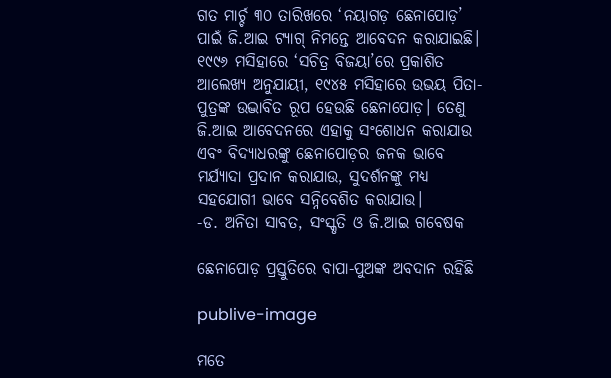ଗତ ମାର୍ଚ୍ଚ ୩୦ ତାରିଖରେ ‘ନୟାଗଡ଼ ଛେନାପୋଡ଼’ ପାଇଁ ଜି.ଆଇ ଟ୍ୟାଗ୍‌ ନିମନ୍ତେ ଆବେଦନ କରାଯାଇଛି। ୧୯୯୬ ମସିହାରେ ‘ସଚିତ୍ର ବିଜୟା’ରେ ପ୍ରକାଶିତ ଆଲେଖ୍ୟ ଅନୁଯାୟୀ, ୧୯୪୫ ମସିହାରେ ଉଭୟ ପିତା-ପୁତ୍ରଙ୍କ ଉଦ୍ଭାବିତ ରୂପ ହେଉଛି ଛେନାପୋଡ଼। ତେଣୁ ଜି.ଆଇ ଆବେଦନରେ ଏହାକୁ ସଂଶୋଧନ କରାଯାଉ ଏବଂ ବିଦ୍ୟାଧରଙ୍କୁ ଛେନାପୋଡ଼ର ଜନକ ଭାବେ ମର୍ଯ୍ୟାଦା ପ୍ରଦାନ କରାଯାଉ, ସୁଦର୍ଶନଙ୍କୁ ମଧ୍ୟ ସହଯୋଗୀ ଭାବେ ସନ୍ନିବେଶିତ କରାଯାଉ।
-ଡ. ଅନିତା ସାବତ, ସଂସ୍କୃତି ଓ ଜି.ଆଇ ଗବେଷକ

ଛେନାପୋଡ଼ ପ୍ରସ୍ତୁତିରେ ବାପା-ପୁଅଙ୍କ ଅବଦାନ ରହିଛି

publive-image

ମତେ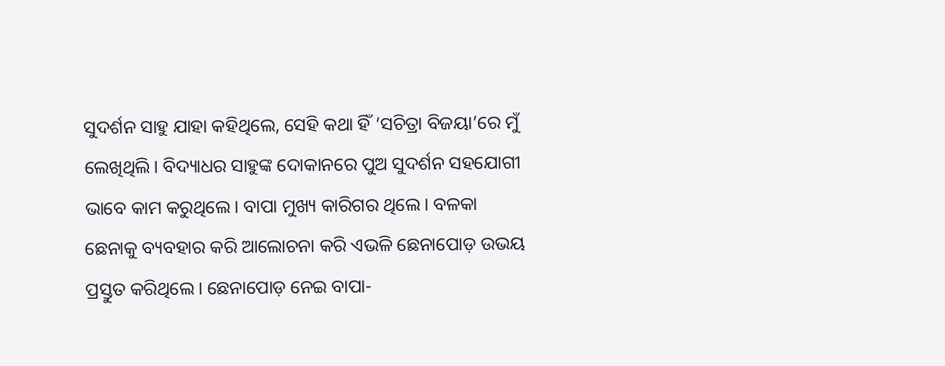ସୁଦର୍ଶନ ସାହୁ ଯାହା କହିଥିଲେ, ସେହି କଥା ହିଁ ‘ସଚିତ୍ରା ବିଜୟା’ରେ ମୁଁ ଲେଖିଥିଲି। ବିଦ୍ୟାଧର ସାହୁଙ୍କ ଦୋକାନରେ ପୁଅ ସୁଦର୍ଶନ ସହଯୋଗୀ ଭାବେ କାମ କରୁଥିଲେ। ବାପା ମୁଖ୍ୟ କାରିଗର ଥିଲେ। ବଳକା ଛେନାକୁ ବ୍ୟବହାର କରି ଆଲୋଚନା କରି ଏଭଳି ଛେନାପୋଡ଼ ଉଭୟ ପ୍ରସ୍ତୁତ କରିଥିଲେ। ଛେନାପୋଡ଼ ନେଇ ବାପା-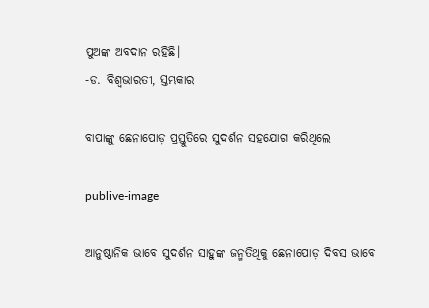ପୁଅଙ୍କ ଅବଦାନ ରହିଛି।
-ଡ. ବିଶ୍ବଭାରତୀ, ସ୍ତମ୍ଭକାର

ବାପାଙ୍କୁ ଛେନାପୋଡ଼ ପ୍ରସ୍ତୁତିରେ ସୁଦର୍ଶନ ସହଯୋଗ କରିଥିଲେ

publive-image

ଆନୁଷ୍ଠାନିକ ଭାବେ ସୁଦର୍ଶନ ସାହୁଙ୍କ ଜନ୍ମତିଥିକୁ ଛେନାପୋଡ଼ ଦିବସ ଭାବେ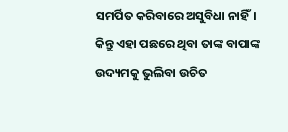ସମର୍ପିତ କରିବାରେ ଅସୁବିଧା ନାହିଁ। କିନ୍ତୁ ଏହା ପଛରେ ଥିବା ତାଙ୍କ ବାପାଙ୍କ ଉଦ୍ୟମକୁ ଭୁଲିବା ଉଚିତ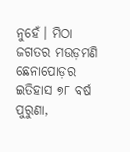ନୁ‌ହେଁ। ମିଠା ଜଗତର ମଉଡ଼ମଣି ଛେନାପୋଡ଼ର ଇତିହାସ ୭୮ ବର୍ଷ ପୁରୁଣା,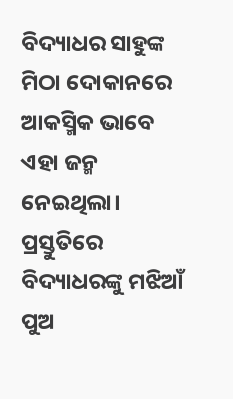ବିଦ୍ୟାଧର ସାହୁଙ୍କ ମିଠା ଦୋକାନରେ ଆକସ୍ମିକ ଭାବେ ଏହା ଜନ୍ମ ନେଇଥିଲା। ପ୍ରସ୍ତୁତିରେ ବିଦ୍ୟାଧରଙ୍କୁ ମଝିଆଁ ପୁଅ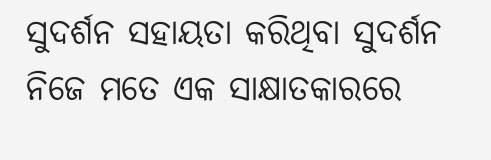ସୁଦର୍ଶନ ସହାୟତା କରିଥିବା ସୁଦର୍ଶନ ନିଜେ ମତେ ଏକ ସାକ୍ଷାତକାରରେ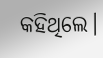କହିଥିଲେ।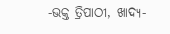-ଭକ୍ତ ତ୍ରିପାଠୀ, ଖାଦ୍ୟ-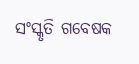ସଂସ୍କୃତି ଗବେଷକ